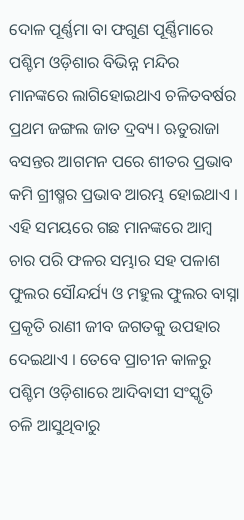ଦୋଳ ପୂର୍ଣ୍ଣମା ବା ଫଗୁଣ ପୂର୍ଣ୍ଣିମାରେ ପଶ୍ଚିମ ଓଡ଼ିଶାର ବିଭିନ୍ନ ମନ୍ଦିର ମାନଙ୍କରେ ଲାଗିହୋଇଥାଏ ଚଳିତବର୍ଷର ପ୍ରଥମ ଜଙ୍ଗଲ ଜାତ ଦ୍ରବ୍ୟ। ଋତୁରାଜା ବସନ୍ତର ଆଗମନ ପରେ ଶୀତର ପ୍ରଭାବ କମି ଗ୍ରୀଷ୍ମର ପ୍ରଭାବ ଆରମ୍ଭ ହୋଇଥାଏ । ଏହି ସମୟରେ ଗଛ ମାନଙ୍କରେ ଆମ୍ୱ ଚାର ପରି ଫଳର ସମ୍ଭାର ସହ ପଳାଶ ଫୁଲର ସୌନ୍ଦର୍ଯ୍ୟ ଓ ମହୁଲ ଫୁଲର ବାସ୍ନା ପ୍ରକୃତି ରାଣୀ ଜୀବ ଜଗତକୁ ଉପହାର ଦେଇଥାଏ । ତେବେ ପ୍ରାଚୀନ କାଳରୁ ପଶ୍ଚିମ ଓଡ଼ିଶାରେ ଆଦିବାସୀ ସଂସ୍କୃତି ଚଳି ଆସୁଥିବାରୁ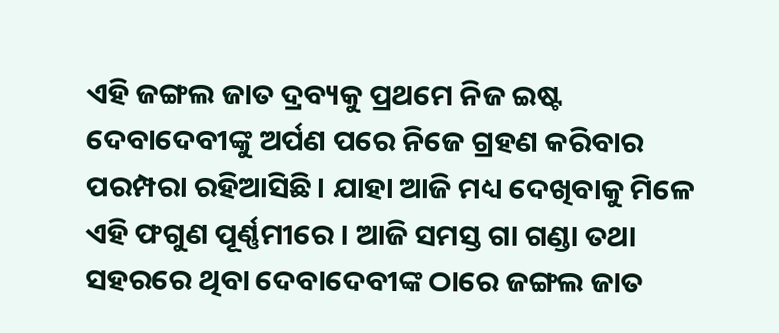ଏହି ଜଙ୍ଗଲ ଜାତ ଦ୍ରବ୍ୟକୁ ପ୍ରଥମେ ନିଜ ଇଷ୍ଟ ଦେବାଦେବୀଙ୍କୁ ଅର୍ପଣ ପରେ ନିଜେ ଗ୍ରହଣ କରିବାର ପରମ୍ପରା ରହିଆସିଛି। ଯାହା ଆଜି ମଧ୍ୟ ଦେଖିବାକୁ ମିଳେ ଏହି ଫଗୁଣ ପୂର୍ଣ୍ଣମୀରେ । ଆଜି ସମସ୍ତ ଗା ଗଣ୍ଡା ତଥା ସହରରେ ଥିବା ଦେବାଦେବୀଙ୍କ ଠାରେ ଜଙ୍ଗଲ ଜାତ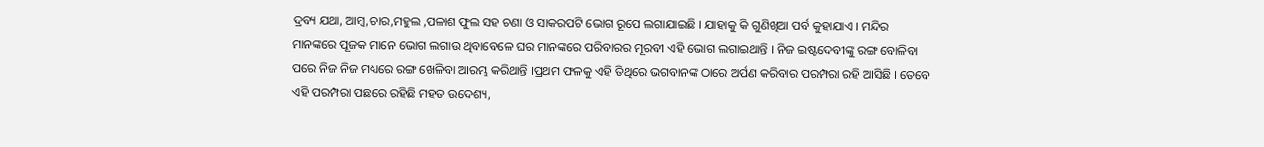ଦ୍ରବ୍ୟ ଯଥା, ଆମ୍ବ,ଚାର,ମହୁଲ ,ପଳାଶ ଫୁଲ ସହ ଚଣା ଓ ସାକରପଟି ଭୋଗ ରୂପେ ଲଗାଯାଇଛି । ଯାହାକୁ କି ଗୁଣିଖିଆ ପର୍ବ କୁହାଯାଏ । ମନ୍ଦିର ମାନଙ୍କରେ ପୂଜକ ମାନେ ଭୋଗ ଲଗାଉ ଥିବାବେଳେ ଘର ମାନଙ୍କରେ ପରିବାରର ମୂରବୀ ଏହି ଭୋଗ ଲଗାଇଥାନ୍ତି । ନିଜ ଇଷ୍ଟଦେବୀଙ୍କୁ ରଙ୍ଗ ବୋଳିବା ପରେ ନିଜ ନିଜ ମଧ୍ୟରେ ରଙ୍ଗ ଖେଳିବା ଆରମ୍ଭ କରିଥାନ୍ତି ।ପ୍ରଥମ ଫଳକୁ ଏହି ତିଥିରେ ଭଗବାନଙ୍କ ଠାରେ ଅର୍ପଣ କରିବାର ପରମ୍ପରା ରହି ଆସିଛି । ତେବେ ଏହି ପରମ୍ପରା ପଛରେ ରହିଛି ମହତ ଉଦେଶ୍ୟ,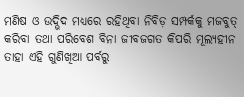ମଣିଷ ଓ ଉଦ୍ଭିଦ ମଧ୍ୟରେ ରହିଥିବା ନିବିଡ଼ ସମ୍ପର୍କକୁ ମଜବୁତ୍ କରିବା ତଥା ପରିବେଶ ବିନା ଜୀବଜଗତ କିପରି ମୂଲ୍ୟହୀନ ତାହା ଏହି ଗୁଣିଖିଆ ପର୍ବରୁ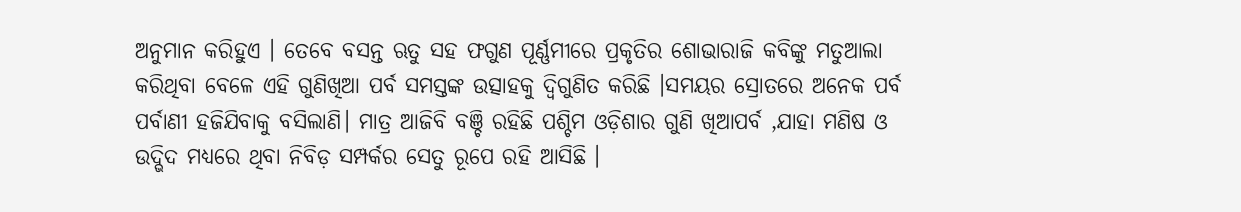ଅନୁମାନ କରିହୁଏ । ତେବେ ବସନ୍ତ ଋତୁ ସହ ଫଗୁଣ ପୂର୍ଣ୍ଣମୀରେ ପ୍ରକୃତିର ଶୋଭାରାଜି କବିଙ୍କୁ ମତୁଆଲା କରିଥିବା ବେଳେ ଏହି ଗୁଣିଖିଆ ପର୍ବ ସମସ୍ତଙ୍କ ଉତ୍ସାହକୁ ଦ୍ଵିଗୁଣିତ କରିଛି ।ସମୟର ସ୍ରୋତରେ ଅନେକ ପର୍ବ ପର୍ବାଣୀ ହଜିଯିବାକୁ ବସିଲାଣି। ମାତ୍ର ଆଜିବି ବଞ୍ଚି ରହିଛି ପଶ୍ଚିମ ଓଡ଼ିଶାର ଗୁଣି ଖିଆପର୍ବ ,ଯାହା ମଣିଷ ଓ ଉଦ୍ଭିଦ ମଧ୍ୟରେ ଥିବା ନିବିଡ଼ ସମ୍ପର୍କର ସେତୁ ରୂପେ ରହି ଆସିଛି ।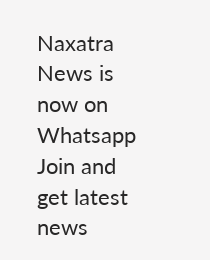Naxatra News is now on Whatsapp
Join and get latest news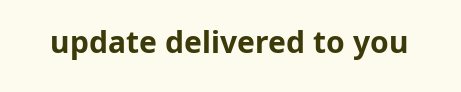update delivered to you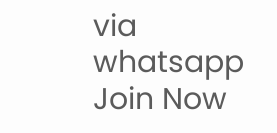via whatsapp
Join Now